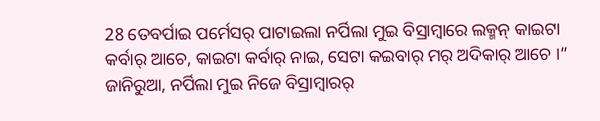28 ତେବର୍ପାଇ ପର୍ମେସର୍ ପାଟାଇଲା ନର୍ପିଲା ମୁଇ ବିସ୍ରାମ୍ବାରେ ଲକ୍ମନ୍ କାଇଟା କର୍ବାର୍ ଆଚେ, କାଇଟା କର୍ବାର୍ ନାଇ, ସେଟା କଇବାର୍ ମର୍ ଅଦିକାର୍ ଆଚେ ।”
ଜାନିରୁଆ, ନର୍ପିଲା ମୁଇ ନିଜେ ବିସ୍ରାମ୍ବାରର୍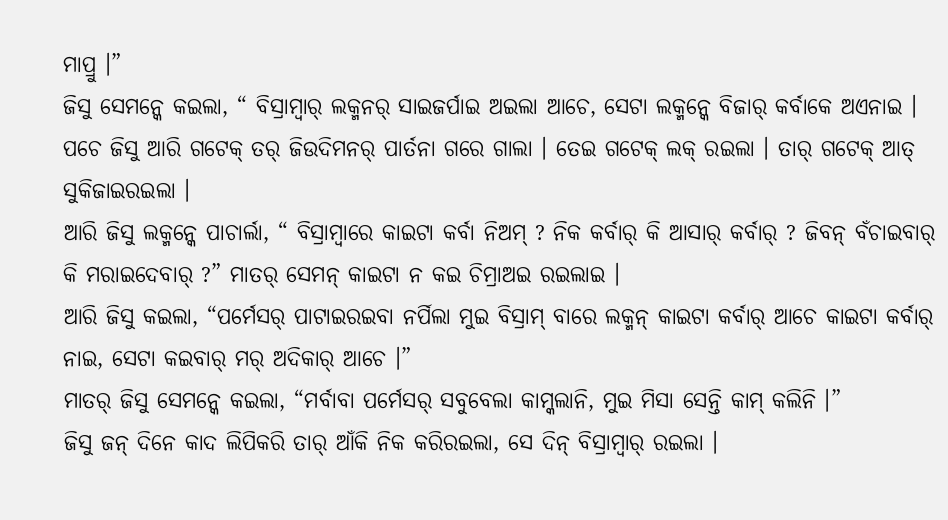ମାପ୍ରୁ ।”
ଜିସୁ ସେମନ୍କେ କଇଲା, “ ବିସ୍ରାମ୍ବାର୍ ଲକ୍ମନର୍ ସାଇଜର୍ପାଇ ଅଇଲା ଆଚେ, ସେଟା ଲକ୍ମନ୍କେ ବିଜାର୍ କର୍ବାକେ ଅଏନାଇ ।
ପଚେ ଜିସୁ ଆରି ଗଟେକ୍ ତର୍ ଜିଉଦିମନର୍ ପାର୍ତନା ଗରେ ଗାଲା । ତେଇ ଗଟେକ୍ ଲକ୍ ରଇଲା । ତାର୍ ଗଟେକ୍ ଆତ୍ ସୁକିଜାଇରଇଲା ।
ଆରି ଜିସୁ ଲକ୍ମନ୍କେ ପାଚାର୍ଲା, “ ବିସ୍ରାମ୍ବାରେ କାଇଟା କର୍ବା ନିଅମ୍ ? ନିକ କର୍ବାର୍ କି ଆସାର୍ କର୍ବାର୍ ? ଜିବନ୍ ବଁଚାଇବାର୍ କି ମରାଇଦେବାର୍ ?” ମାତର୍ ସେମନ୍ କାଇଟା ନ କଇ ଚିମ୍ରାଅଇ ରଇଲାଇ ।
ଆରି ଜିସୁ କଇଲା, “ପର୍ମେସର୍ ପାଟାଇରଇବା ନର୍ପିଲା ମୁଇ ବିସ୍ରାମ୍ ବାରେ ଲକ୍ମନ୍ କାଇଟା କର୍ବାର୍ ଆଚେ କାଇଟା କର୍ବାର୍ ନାଇ, ସେଟା କଇବାର୍ ମର୍ ଅଦିକାର୍ ଆଚେ ।”
ମାତର୍ ଜିସୁ ସେମନ୍କେ କଇଲା, “ମର୍ବାବା ପର୍ମେସର୍ ସବୁବେଲା କାମ୍କଲାନି, ମୁଇ ମିସା ସେନ୍ତି କାମ୍ କଲିନି ।”
ଜିସୁ ଜନ୍ ଦିନେ କାଦ ଲିପିକରି ତାର୍ ଆଁକି ନିକ କରିରଇଲା, ସେ ଦିନ୍ ବିସ୍ରାମ୍ବାର୍ ରଇଲା ।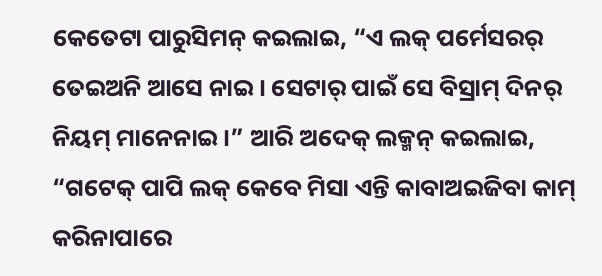କେତେଟା ପାରୁସିମନ୍ କଇଲାଇ, “ଏ ଲକ୍ ପର୍ମେସରର୍ ତେଇଅନି ଆସେ ନାଇ । ସେଟାର୍ ପାଇଁ ସେ ବିସ୍ରାମ୍ ଦିନର୍ ନିୟମ୍ ମାନେନାଇ ।” ଆରି ଅଦେକ୍ ଲକ୍ମନ୍ କଇଲାଇ, “ଗଟେକ୍ ପାପି ଲକ୍ କେବେ ମିସା ଏନ୍ତି କାବାଅଇଜିବା କାମ୍ କରିନାପାରେ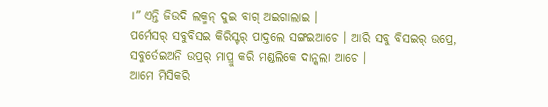।” ଏନ୍ତି ଜିଉଦି ଲକ୍ମନ୍ ଦୁଇ ବାଗ୍ ଅଇଗାଲାଇ ।
ପର୍ମେସର୍ ସବୁବିସଇ କିରିସ୍ଟର୍ ପାଦ୍ତଲେ ସଙ୍ଗଇଆଚେ । ଆରି ସବୁ ବିସଇର୍ ଉପ୍ରେ, ସବୁର୍ତେଇଅନି ଉପ୍ରର୍ ମାପ୍ରୁ କରି ମଣ୍ଡଲିକେ ଦାନ୍କଲା ଆଚେ ।
ଆମେ ମିସିକରି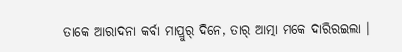ତାକେ ଆରାଦନା କର୍ବା ମାପ୍ରୁର୍ ଦିନେ, ତାର୍ ଆତ୍ମା ମକେ ଦାରିରଇଲା ।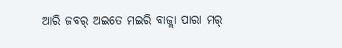ଆରି ଜବର୍ ଅଇତେ ମଇରି ବାଜ୍ଲା ପାରା ମର୍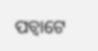ପଚ୍ବାଟେ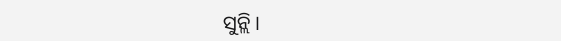ସୁନ୍ଲି ।